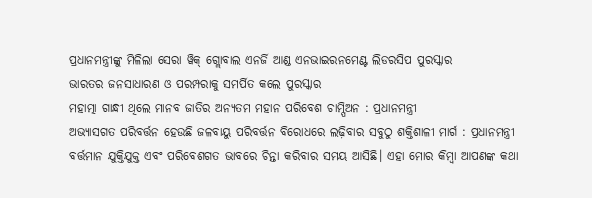ପ୍ରଧାନମନ୍ତ୍ରୀଙ୍କୁ ମିଳିଲା ସେରା ୱିକ୍ ଗ୍ଲୋବାଲ ଏନର୍ଜି ଆଣ୍ଡ ଏନଭାଇରନମେଣ୍ଟ ଲିଡରସିପ ପୁରସ୍କାର
ଭାରତର ଜନସାଧାରଣ ଓ ପରମ୍ପରାକୁ ସମର୍ପିତ କଲେ ପୁରସ୍କାର
ମହାତ୍ମା ଗାନ୍ଧୀ ଥିଲେ ମାନବ ଜାତିର ଅନ୍ୟତମ ମହାନ ପରିବେଶ ଚାମ୍ପିଅନ : ପ୍ରଧାନମନ୍ତ୍ରୀ
ଅଭ୍ୟାସଗତ ପରିବର୍ତ୍ତନ ହେଉଛି ଜଳବାୟୁ ପରିବର୍ତ୍ତନ ବିରୋଧରେ ଲଢ଼ିବାର ସବୁଠୁ ଶକ୍ତିଶାଳୀ ମାର୍ଗ : ପ୍ରଧାନମନ୍ତ୍ରୀ
ବର୍ତ୍ତମାନ ଯୁକ୍ତିଯୁକ୍ତ ଏବଂ ପରିବେଶଗତ ଭାବରେ ଚିନ୍ତା କରିବାର ସମୟ ଆସିଛି। ଏହା ମୋର କିମ୍ବା ଆପଣଙ୍କ କଥା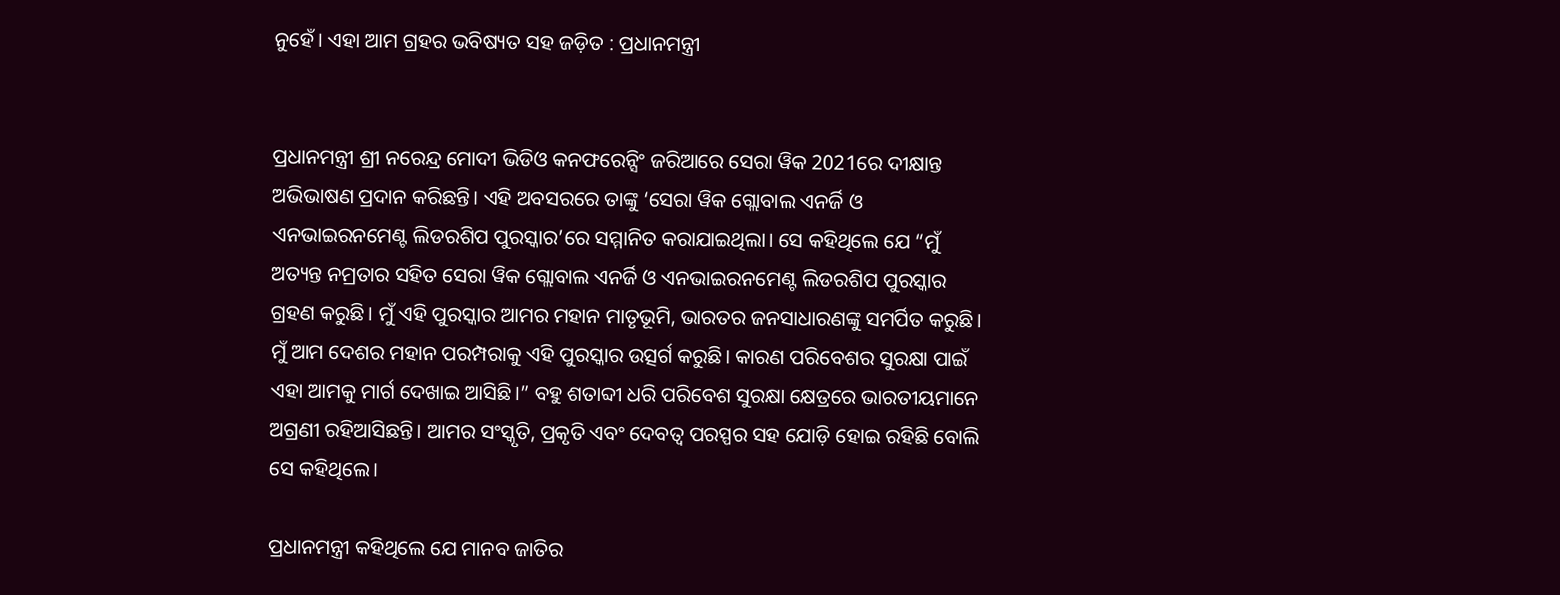ନୁହେଁ। ଏହା ଆମ ଗ୍ରହର ଭବିଷ୍ୟତ ସହ ଜଡ଼ିତ : ପ୍ରଧାନମନ୍ତ୍ରୀ


ପ୍ରଧାନମନ୍ତ୍ରୀ ଶ୍ରୀ ନରେନ୍ଦ୍ର ମୋଦୀ ଭିଡିଓ କନଫରେନ୍ସିଂ ଜରିଆରେ ସେରା ୱିକ 2021ରେ ଦୀକ୍ଷାନ୍ତ ଅଭିଭାଷଣ ପ୍ରଦାନ କରିଛନ୍ତି। ଏହି ଅବସରରେ ତାଙ୍କୁ ‘ସେରା ୱିକ ଗ୍ଲୋବାଲ ଏନର୍ଜି ଓ ଏନଭାଇରନମେଣ୍ଟ ଲିଡରଶିପ ପୁରସ୍କାର’ରେ ସମ୍ମାନିତ କରାଯାଇଥିଲା। ସେ କହିଥିଲେ ଯେ “ମୁଁ ଅତ୍ୟନ୍ତ ନମ୍ରତାର ସହିତ ସେରା ୱିକ ଗ୍ଲୋବାଲ ଏନର୍ଜି ଓ ଏନଭାଇରନମେଣ୍ଟ ଲିଡରଶିପ ପୁରସ୍କାର ଗ୍ରହଣ କରୁଛି। ମୁଁ ଏହି ପୁରସ୍କାର ଆମର ମହାନ ମାତୃଭୂମି, ଭାରତର ଜନସାଧାରଣଙ୍କୁ ସମର୍ପିତ କରୁଛି। ମୁଁ ଆମ ଦେଶର ମହାନ ପରମ୍ପରାକୁ ଏହି ପୁରସ୍କାର ଉତ୍ସର୍ଗ କରୁଛି। କାରଣ ପରିବେଶର ସୁରକ୍ଷା ପାଇଁ ଏହା ଆମକୁ ମାର୍ଗ ଦେଖାଇ ଆସିଛି।” ବହୁ ଶତାବ୍ଦୀ ଧରି ପରିବେଶ ସୁରକ୍ଷା କ୍ଷେତ୍ରରେ ଭାରତୀୟମାନେ ଅଗ୍ରଣୀ ରହିଆସିଛନ୍ତି। ଆମର ସଂସ୍କୃତି, ପ୍ରକୃତି ଏବଂ ଦେବତ୍ୱ ପରସ୍ପର ସହ ଯୋଡ଼ି ହୋଇ ରହିଛି ବୋଲି ସେ କହିଥିଲେ।

ପ୍ରଧାନମନ୍ତ୍ରୀ କହିଥିଲେ ଯେ ମାନବ ଜାତିର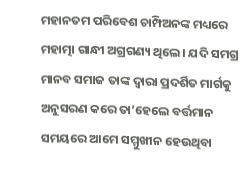ମହାନତମ ପରିବେଶ ଚାମ୍ପିଅନଙ୍କ ମଧ୍ୟରେ ମହାତ୍ମା ଗାନ୍ଧୀ ଅଗ୍ରଗଣ୍ୟ ଥିଲେ। ଯଦି ସମଗ୍ର ମାନବ ସମାଜ ତାଙ୍କ ଦ୍ୱାରା ପ୍ରଦର୍ଶିତ ମାର୍ଗକୁ ଅନୁସରଣ କରେ ତା’ହେଲେ ବର୍ତ୍ତମାନ ସମୟରେ ଆମେ ସମ୍ମୁଖୀନ ହେଉଥିବା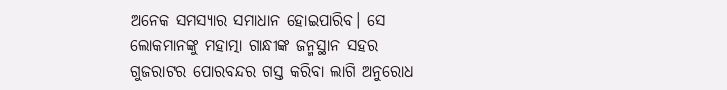ଅନେକ ସମସ୍ୟାର ସମାଧାନ ହୋଇପାରିବ। ସେ ଲୋକମାନଙ୍କୁ ମହାତ୍ମା ଗାନ୍ଧୀଙ୍କ ଜନ୍ମସ୍ଥାନ ସହର ଗୁଜରାଟର ପୋରବନ୍ଦର ଗସ୍ତ କରିବା ଲାଗି ଅନୁରୋଧ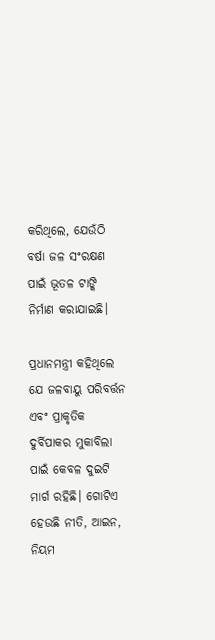କରିଥିଲେ, ଯେଉଁଠି ବର୍ଷା ଜଳ ସଂରକ୍ଷଣ ପାଇଁ ଭୂତଳ ଟାଙ୍କି ନିର୍ମାଣ କରାଯାଇଛି।

ପ୍ରଧାନମନ୍ତ୍ରୀ କହିଥିଲେ ଯେ ଜଳବାୟୁ ପରିବର୍ତ୍ତନ ଏବଂ ପ୍ରାକୃତିକ ଦୁର୍ବିପାକର ମୁକାବିଲା ପାଇଁ କେବଳ ଦୁଇଟି ମାର୍ଗ ରହିଛି। ଗୋଟିଏ ହେଉଛି ନୀତି, ଆଇନ, ନିୟମ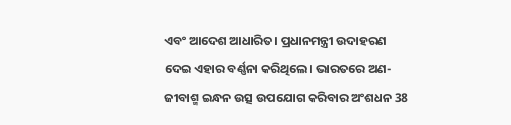ଏବଂ ଆଦେଶ ଆଧାରିତ। ପ୍ରଧାନମନ୍ତ୍ରୀ ଉଦାହରଣ ଦେଇ ଏହାର ବର୍ଣ୍ଣନା କରିଥିଲେ। ଭାରତରେ ଅଣ-ଜୀବାଶ୍ମ ଇନ୍ଧନ ଉତ୍ସ ଉପଯୋଗ କରିବାର ଅଂଶଧନ 38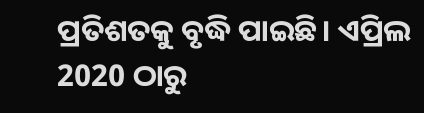ପ୍ରତିଶତକୁ ବୃଦ୍ଧି ପାଇଛି। ଏପ୍ରିଲ 2020 ଠାରୁ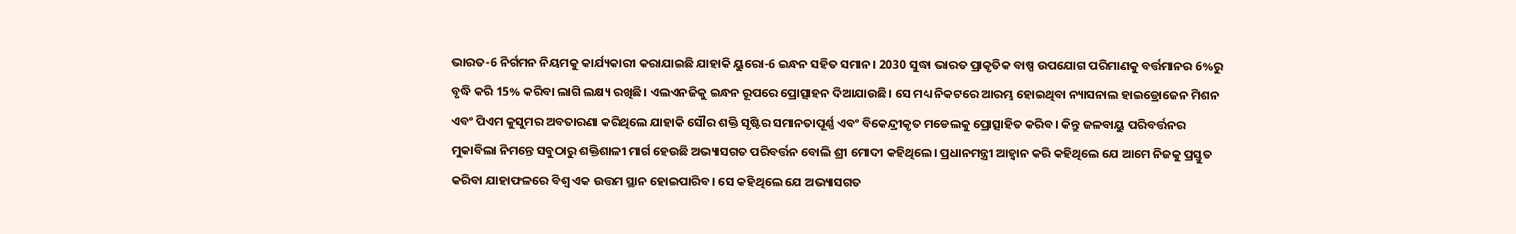ଭାରତ-6 ନିର୍ଗମନ ନିୟମକୁ କାର୍ଯ୍ୟକାରୀ କରାଯାଇଛି ଯାହାକି ୟୁରୋ-6 ଇନ୍ଧନ ସହିତ ସମାନ। 2030 ସୁଦ୍ଧା ଭାରତ ପ୍ରାକୃତିକ ବାଷ୍ପ ଉପଯୋଗ ପରିମାଣକୁ ବର୍ତ୍ତମାନର 6%ରୁ ବୃଦ୍ଧି କରି 15% କରିବା ଲାଗି ଲକ୍ଷ୍ୟ ରଖିଛି। ଏଲଏନଜିକୁ ଇନ୍ଧନ ରୂପରେ ପ୍ରୋତ୍ସାହନ ଦିଆଯାଉଛି। ସେ ମଧ୍ୟ ନିକଟରେ ଆରମ୍ଭ ହୋଇଥିବା ନ୍ୟାସନାଲ ହାଇଡ୍ରୋଜେନ ମିଶନ ଏବଂ ପିଏମ କୁସୁମର ଅବତାରଣା କରିଥିଲେ ଯାହାକି ସୌର ଶକ୍ତି ସୃଷ୍ଟିର ସମାନତାପୂର୍ଣ୍ଣ ଏବଂ ବିକେନ୍ଦ୍ରୀକୃତ ମଡେଲକୁ ପ୍ରୋତ୍ସାହିତ କରିବ। କିନ୍ତୁ ଜଳବାୟୁ ପରିବର୍ତ୍ତନର ମୁକାବିଲା ନିମନ୍ତେ ସବୁଠାରୁ ଶକ୍ତିଶାଳୀ ମାର୍ଗ ହେଉଛି ଅଭ୍ୟାସଗତ ପରିବର୍ତ୍ତନ ବୋଲି ଶ୍ରୀ ମୋଦୀ କହିଥିଲେ। ପ୍ରଧାନମନ୍ତ୍ରୀ ଆହ୍ୱାନ କରି କହିଥିଲେ ଯେ ଆମେ ନିଜକୁ ପ୍ରସ୍ତୁତ କରିବା ଯାହାଫଳରେ ବିଶ୍ୱ ଏକ ଉତ୍ତମ ସ୍ଥାନ ହୋଇପାରିବ। ସେ କହିଥିଲେ ଯେ ଅଭ୍ୟାସଗତ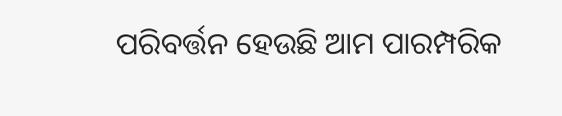ପରିବର୍ତ୍ତନ ହେଉଛି ଆମ ପାରମ୍ପରିକ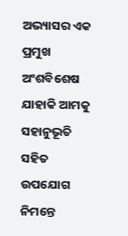ଅଭ୍ୟାସର ଏକ ପ୍ରମୁଖ ଅଂଶବିଶେଷ ଯାହାକି ଆମକୁ ସହାନୁଭୂତି ସହିତ ଉପଯୋଗ ନିମନ୍ତେ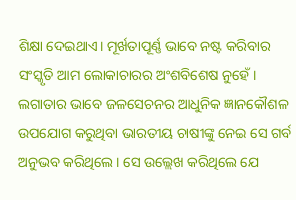ଶିକ୍ଷା ଦେଇଥାଏ। ମୂର୍ଖତାପୂର୍ଣ୍ଣ ଭାବେ ନଷ୍ଟ କରିବାର ସଂସ୍କୃତି ଆମ ଲୋକାଚାରର ଅଂଶବିଶେଷ ନୁହେଁ। ଲଗାତାର ଭାବେ ଜଳସେଚନର ଆଧୁନିକ ଜ୍ଞାନକୌଶଳ ଉପଯୋଗ କରୁଥିବା ଭାରତୀୟ ଚାଷୀଙ୍କୁ ନେଇ ସେ ଗର୍ବ ଅନୁଭବ କରିଥିଲେ। ସେ ଉଲ୍ଲେଖ କରିଥିଲେ ଯେ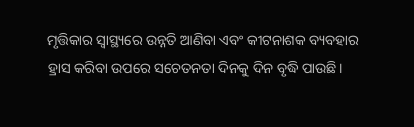ମୃତ୍ତିକାର ସ୍ୱାସ୍ଥ୍ୟରେ ଉନ୍ନତି ଆଣିବା ଏବଂ କୀଟନାଶକ ବ୍ୟବହାର ହ୍ରାସ କରିବା ଉପରେ ସଚେତନତା ଦିନକୁ ଦିନ ବୃଦ୍ଧି ପାଉଛି।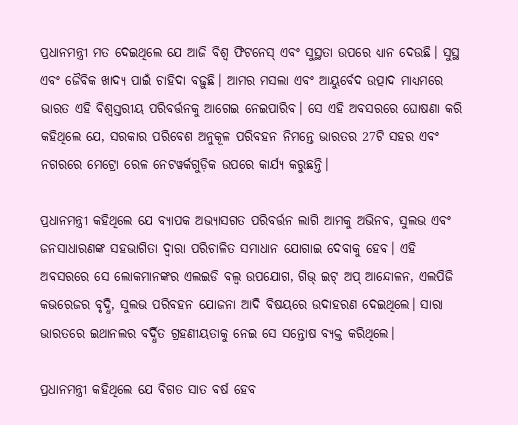ପ୍ରଧାନମନ୍ତ୍ରୀ ମତ ଦେଇଥିଲେ ଯେ ଆଜି ବିଶ୍ୱ ଫିଟନେସ୍ ଏବଂ ସୁସ୍ଥତା ଉପରେ ଧ୍ୟାନ ଦେଉଛି। ସୁସ୍ଥ ଏବଂ ଜୈବିକ ଖାଦ୍ୟ ପାଇଁ ଚାହିଦା ବଢ଼ୁଛି। ଆମର ମସଲା ଏବଂ ଆୟୁର୍ବେଦ ଉତ୍ପାଦ ମାଧ୍ୟମରେ ଭାରତ ଏହି ବିଶ୍ୱସ୍ତରୀୟ ପରିବର୍ତ୍ତନକୁ ଆଗେଇ ନେଇପାରିବ। ସେ ଏହି ଅବସରରେ ଘୋଷଣା କରି କହିଥିଲେ ଯେ, ସରକାର ପରିବେଶ ଅନୁକୂଳ ପରିବହନ ନିମନ୍ତେ ଭାରତର 27ଟି ସହର ଏବଂ ନଗରରେ ମେଟ୍ରୋ ରେଳ ନେଟୱର୍କଗୁଡ଼ିକ ଉପରେ କାର୍ଯ୍ୟ କରୁଛନ୍ତି।

ପ୍ରଧାନମନ୍ତ୍ରୀ କହିଥିଲେ ଯେ ବ୍ୟାପକ ଅଭ୍ୟାସଗତ ପରିବର୍ତ୍ତନ ଲାଗି ଆମକୁ ଅଭିନବ, ସୁଲଭ ଏବଂ ଜନସାଧାରଣଙ୍କ ସହଭାଗିତା ଦ୍ୱାରା ପରିଚାଳିତ ସମାଧାନ ଯୋଗାଇ ଦେବାକୁ ହେବ। ଏହି ଅବସରରେ ସେ ଲୋକମାନଙ୍କର ଏଲଇଡି ବଲ୍ବ ଉପଯୋଗ, ଗିଭ୍ ଇଟ୍ ଅପ୍ ଆନ୍ଦୋଳନ, ଏଲପିଜି କଭରେଜର ବୃଦ୍ଧି, ସୁଲଭ ପରିବହନ ଯୋଜନା ଆଦି ବିଷୟରେ ଉଦାହରଣ ଦେଇଥିଲେ। ସାରା ଭାରତରେ ଇଥାନଲର ବର୍ଦ୍ଧିତ ଗ୍ରହଣୀୟତାକୁ ନେଇ ସେ ସନ୍ତୋଷ ବ୍ୟକ୍ତ କରିଥିଲେ।

ପ୍ରଧାନମନ୍ତ୍ରୀ କହିଥିଲେ ଯେ ବିଗତ ସାତ ବର୍ଷ ହେବ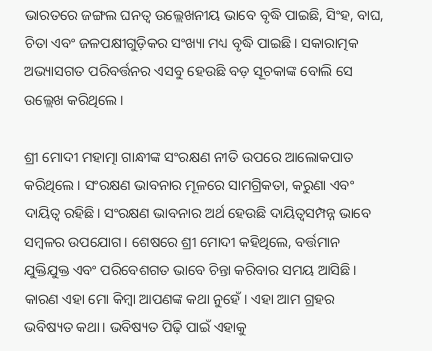ଭାରତରେ ଜଙ୍ଗଲ ଘନତ୍ୱ ଉଲ୍ଲେଖନୀୟ ଭାବେ ବୃଦ୍ଧି ପାଇଛି, ସିଂହ, ବାଘ, ଚିତା ଏବଂ ଜଳପକ୍ଷୀଗୁଡ଼ିକର ସଂଖ୍ୟା ମଧ୍ୟ ବୃଦ୍ଧି ପାଇଛି। ସକାରାତ୍ମକ ଅଭ୍ୟାସଗତ ପରିବର୍ତ୍ତନର ଏସବୁ ହେଉଛି ବଡ଼ ସୂଚକାଙ୍କ ବୋଲି ସେ ଉଲ୍ଲେଖ କରିଥିଲେ।

ଶ୍ରୀ ମୋଦୀ ମହାତ୍ମା ଗାନ୍ଧୀଙ୍କ ସଂରକ୍ଷଣ ନୀତି ଉପରେ ଆଲୋକପାତ କରିଥିଲେ। ସଂରକ୍ଷଣ ଭାବନାର ମୂଳରେ ସାମଗ୍ରିକତା, କରୁଣା ଏବଂ ଦାୟିତ୍ୱ ରହିଛି। ସଂରକ୍ଷଣ ଭାବନାର ଅର୍ଥ ହେଉଛି ଦାୟିତ୍ୱସମ୍ପନ୍ନ ଭାବେ ସମ୍ବଳର ଉପଯୋଗ। ଶେଷରେ ଶ୍ରୀ ମୋଦୀ କହିଥିଲେ, ବର୍ତ୍ତମାନ ଯୁକ୍ତିଯୁକ୍ତ ଏବଂ ପରିବେଶଗତ ଭାବେ ଚିନ୍ତା କରିବାର ସମୟ ଆସିଛି। କାରଣ ଏହା ମୋ କିମ୍ବା ଆପଣଙ୍କ କଥା ନୁହେଁ। ଏହା ଆମ ଗ୍ରହର ଭବିଷ୍ୟତ କଥା। ଭବିଷ୍ୟତ ପିଢ଼ି ପାଇଁ ଏହାକୁ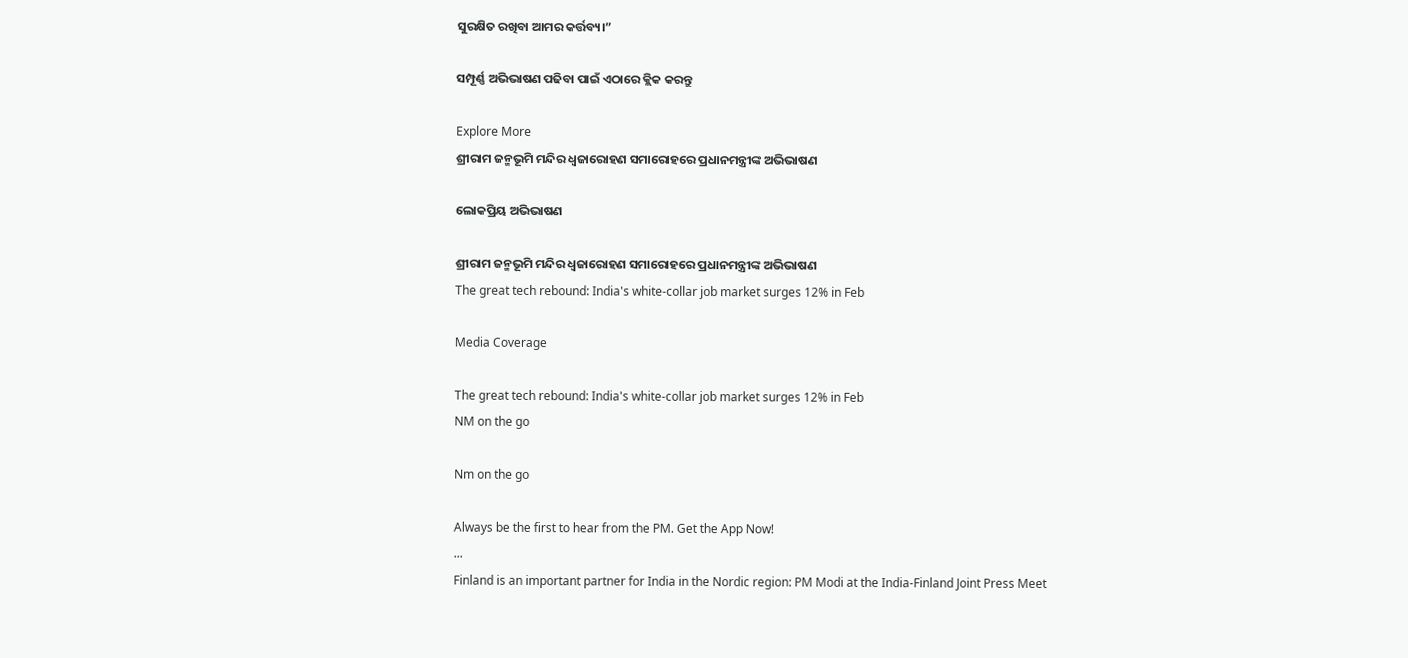ସୁରକ୍ଷିତ ରଖିବା ଆମର କର୍ତ୍ତବ୍ୟ।”

ସମ୍ପୂର୍ଣ୍ଣ ଅଭିଭାଷଣ ପଢିବା ପାଇଁ ଏଠାରେ କ୍ଲିକ କରନ୍ତୁ

Explore More
ଶ୍ରୀରାମ ଜନ୍ମଭୂମି ମନ୍ଦିର ଧ୍ଵଜାରୋହଣ ସମାରୋହରେ ପ୍ରଧାନମନ୍ତ୍ରୀଙ୍କ ଅଭିଭାଷଣ

ଲୋକପ୍ରିୟ ଅଭିଭାଷଣ

ଶ୍ରୀରାମ ଜନ୍ମଭୂମି ମନ୍ଦିର ଧ୍ଵଜାରୋହଣ ସମାରୋହରେ ପ୍ରଧାନମନ୍ତ୍ରୀଙ୍କ ଅଭିଭାଷଣ
The great tech rebound: India's white-collar job market surges 12% in Feb

Media Coverage

The great tech rebound: India's white-collar job market surges 12% in Feb
NM on the go

Nm on the go

Always be the first to hear from the PM. Get the App Now!
...
Finland is an important partner for India in the Nordic region: PM Modi at the India-Finland Joint Press Meet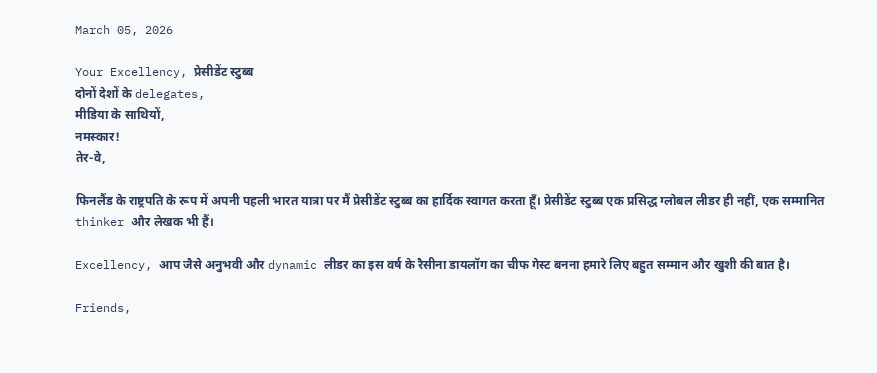March 05, 2026

Your Excellency, प्रेसीडेंट स्टुब्ब
दोनों देशों के delegates,
मीडिया के साथियों,
नमस्कार!
तेर-वे,

फिनलैंड के राष्ट्रपति के रूप में अपनी पहली भारत यात्रा पर मैं प्रेसीडेंट स्टुब्ब का हार्दिक स्वागत करता हूँ। प्रेसीडेंट स्टुब्ब एक प्रसिद्ध ग्लोबल लीडर ही नहीं, एक सम्मानित thinker और लेखक भी हैं।

Excellency, आप जैसे अनुभवी और dynamic लीडर का इस वर्ष के रैसीना डायलॉग का चीफ गेस्ट बनना हमारे लिए बहुत सम्मान और खुशी की बात है।

Friends,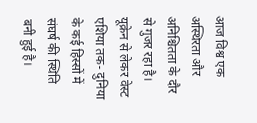आज विश्व एक अस्थिरता और अनिश्चितता के दौर से गुजर रहा है। यूक्रेन से लेकर वेस्ट एशिया तक- दुनिया के कई हिस्सों में संघर्ष की स्थिति बनी हुई है।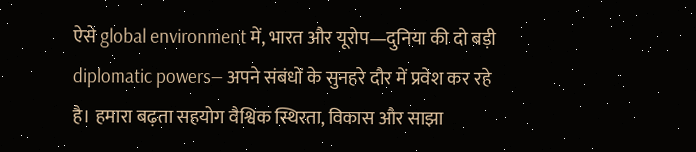ऐसे global environment में, भारत और यूरोप—दुनिया की दो बड़ी diplomatic powers— अपने संबंधों के सुनहरे दौर में प्रवेश कर रहे है। हमारा बढ़ता सहयोग वैश्विक स्थिरता, विकास और साझा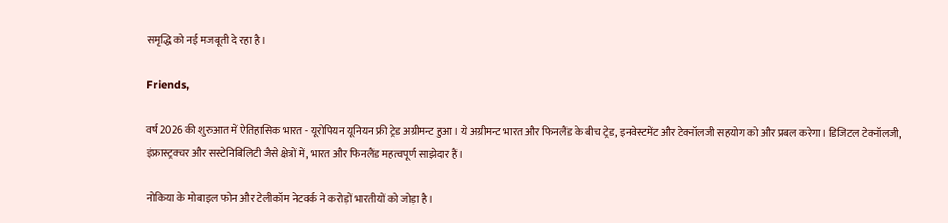समृद्धि को नई मजबूती दे रहा है।

Friends,

वर्ष 2026 की शुरुआत में ऐतिहासिक भारत - यूरोपियन यूनियन फ्री ट्रेड अग्रीमन्ट हुआ। ये अग्रीमन्ट भारत और फिनलैंड के बीच ट्रेड, इनवेस्टमेंट और टेक्नॉलजी सहयोग को और प्रबल करेगा। डिजिटल टेक्नॉलजी, इंफ्रास्ट्रक्चर और सस्टेनिबिलिटी जैसे क्षेत्रों में, भारत और फिनलैंड महत्वपूर्ण साझेदार हैं।

नोकिया के मोबाइल फोन और टेलीकॉम नेटवर्क ने करोड़ों भारतीयों को जोड़ा है।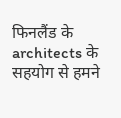फिनलैंड के architects के सहयोग से हमने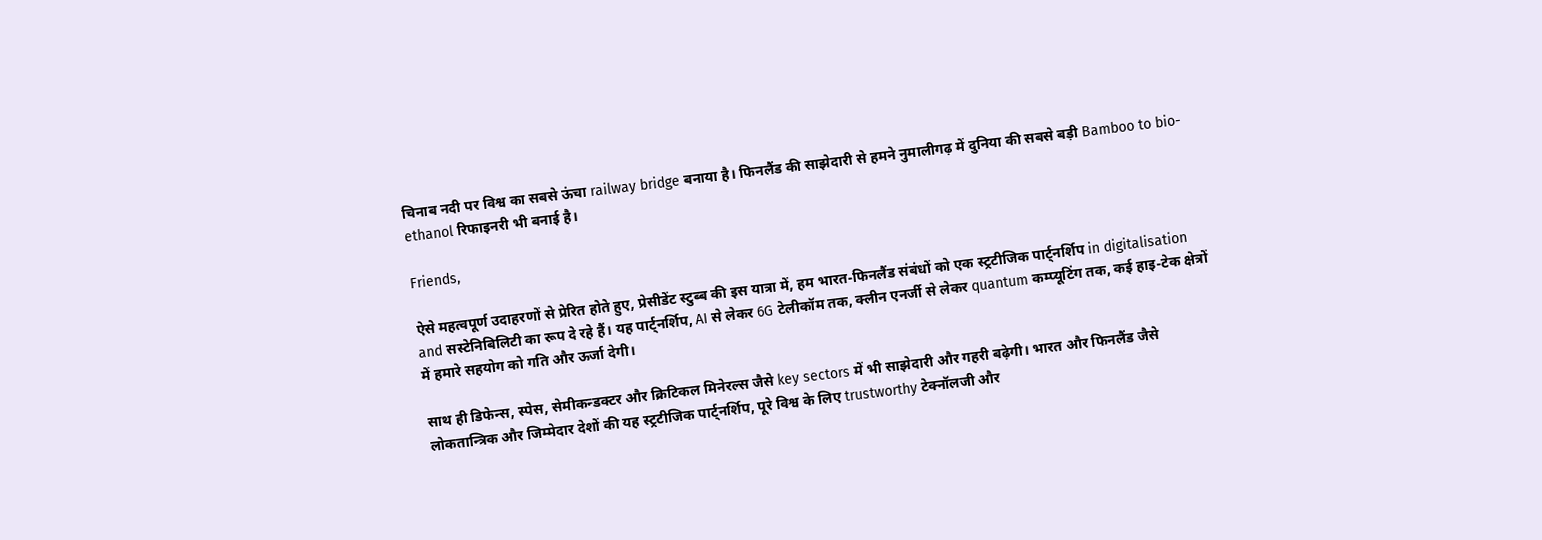चिनाब नदी पर विश्व का सबसे ऊंचा railway bridge बनाया है। फिनलैंड की साझेदारी से हमने नुमालीगढ़ में दुनिया की सबसे बड़ी Bamboo to bio-ethanol रिफाइनरी भी बनाई है।

Friends,

ऐसे महत्वपूर्ण उदाहरणों से प्रेरित होते हुए, प्रेसीडेंट स्टुब्ब की इस यात्रा में, हम भारत-फिनलैंड संबंधों को एक स्ट्रटीजिक पार्ट्नर्शिप in digitalisation and सस्टेनिबिलिटी का रूप दे रहे हैं। यह पार्ट्नर्शिप, AI से लेकर 6G टेलीकॉम तक, क्लीन एनर्जी से लेकर quantum कम्प्यूटिंग तक, कई हाइ-टेक क्षेत्रों में हमारे सहयोग को गति और ऊर्जा देगी।

साथ ही डिफेन्स, स्पेस, सेमीकन्डक्टर और क्रिटिकल मिनेरल्स जैसे key sectors में भी साझेदारी और गहरी बढ़ेगी। भारत और फिनलैंड जैसे लोकतान्त्रिक और जिम्मेदार देशों की यह स्ट्रटीजिक पार्ट्नर्शिप, पूरे विश्व के लिए trustworthy टेक्नॉलजी और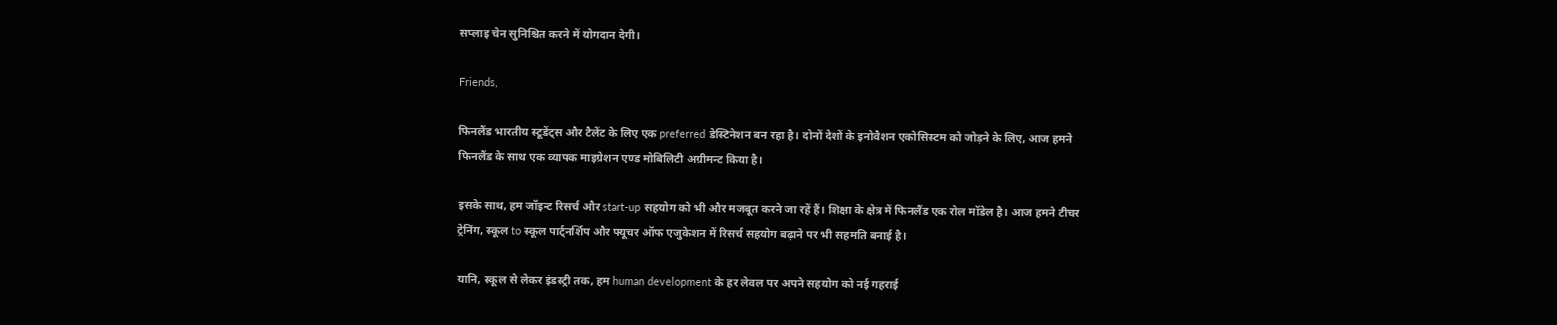सप्लाइ चेन सुनिश्चित करने में योगदान देगी।

Friends,

फिनलैंड भारतीय स्टूडेंट्स और टैलेंट के लिए एक preferred डेस्टिनेशन बन रहा है। दोनों देशों के इनोवैशन एकोसिस्टम को जोड़ने के लिए, आज हमने फिनलैंड के साथ एक व्यापक माइग्रेशन एण्ड मोबिलिटी अग्रीमन्ट किया है।

इसके साथ, हम जॉइन्ट रिसर्च और start-up सहयोग को भी और मजबूत करने जा रहें हैं। शिक्षा के क्षेत्र में फिनलैंड एक रोल मॉडेल है। आज हमने टीचर ट्रेनिंग, स्कूल to स्कूल पार्ट्नर्शिप और फ्यूचर ऑफ एजुकेशन में रिसर्च सहयोग बढ़ाने पर भी सहमति बनाई है।

यानि, स्कूल से लेकर इंडस्ट्री तक, हम human development के हर लेवल पर अपने सहयोग को नई गहराई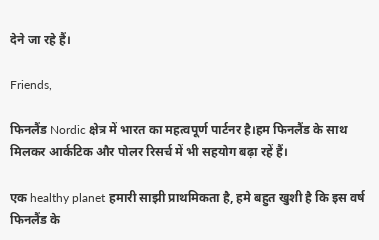देने जा रहे हैं।

Friends,

फिनलैंड Nordic क्षेत्र में भारत का महत्वपूर्ण पार्टनर है।हम फिनलैंड के साथ मिलकर आर्कटिक और पोलर रिसर्च में भी सहयोग बढ़ा रहें हैं।

एक healthy planet हमारी साझी प्राथमिकता है, हमे बहुत खुशी है कि इस वर्ष फिनलैंड के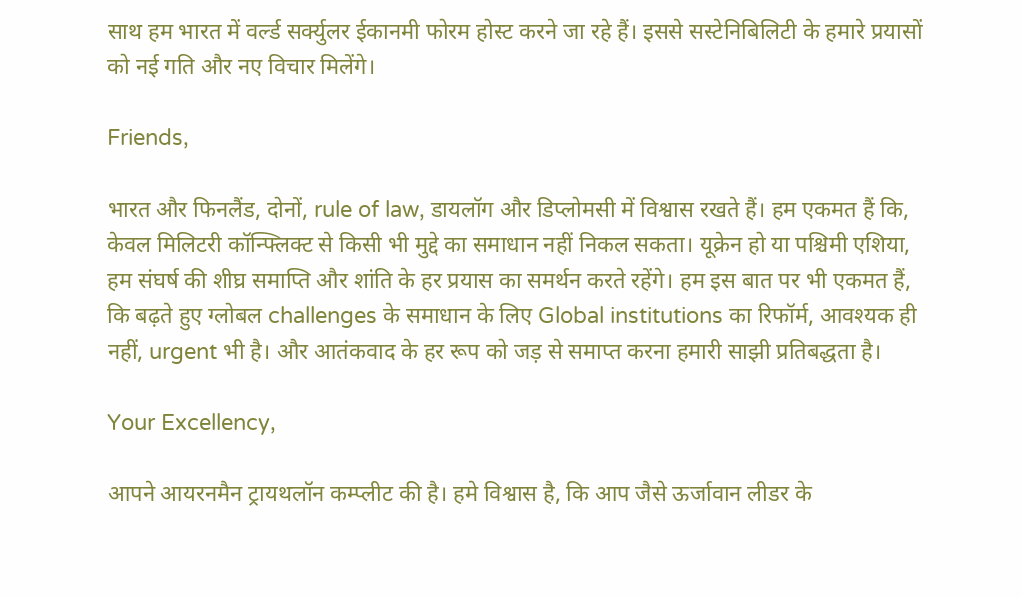साथ हम भारत में वर्ल्ड सर्क्युलर ईकानमी फोरम होस्ट करने जा रहे हैं। इससे सस्टेनिबिलिटी के हमारे प्रयासों को नई गति और नए विचार मिलेंगे।

Friends,

भारत और फिनलैंड, दोनों, rule of law, डायलॉग और डिप्लोमसी में विश्वास रखते हैं। हम एकमत हैं कि, केवल मिलिटरी कॉन्फ्लिक्ट से किसी भी मुद्दे का समाधान नहीं निकल सकता। यूक्रेन हो या पश्चिमी एशिया, हम संघर्ष की शीघ्र समाप्ति और शांति के हर प्रयास का समर्थन करते रहेंगे। हम इस बात पर भी एकमत हैं, कि बढ़ते हुए ग्लोबल challenges के समाधान के लिए Global institutions का रिफॉर्म, आवश्यक ही नहीं, urgent भी है। और आतंकवाद के हर रूप को जड़ से समाप्त करना हमारी साझी प्रतिबद्धता है।

Your Excellency,

आपने आयरनमैन ट्रायथलॉन कम्प्लीट की है। हमे विश्वास है, कि आप जैसे ऊर्जावान लीडर के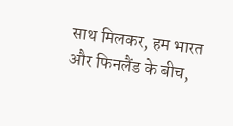साथ मिलकर, हम भारत और फिनलैंड के बीच,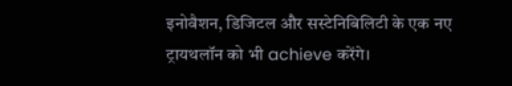इनोवैशन, डिजिटल और सस्टेनिबिलिटी के एक नए ट्रायथलॉन को भी achieve करेंगे।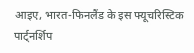आइए, भारत-फिनलैंड के इस फ्यूचरिस्टिक पार्ट्नर्शिप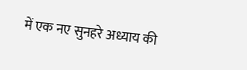में एक नए सुनहरे अध्याय की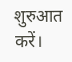शुरुआत करें।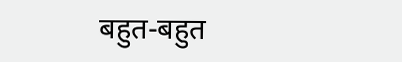बहुत-बहुत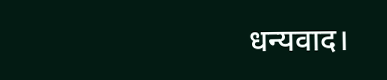धन्यवाद।